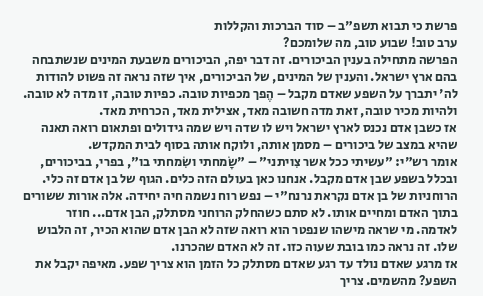פרשת כי תבוא תשפ"ב – סוד הברכות והקללות
ערב טוב! שבוע טוב, מה שלומכם?
הפרשה מתחילה בענין הביכורים. זה דבר יפה, הביכורים משבעת המינים שנשתבחה בהם ארץ ישראל. והענין של המינים, של הביכורים, איך שזה נראה זה פשוט להודות לה' יתברך על השפע שאדם מקבל – הֶפך מכפיות טובה. כפיות טובה, זו מדה לא טובה. ולהיות מכיר טובה, זאת מדה חשובה מאד, אצילית מאד, הכרחית מאד.
אז כשבן אדם נכנס לארץ ישראל ויש לו שדה ויש שמה גידולים ופתאום רואה תאנה שהיא במצב של ביכורים – מסמן אותה, ולוקח אותה בסוף לבית המקדש.
אומר רש"י: "עשיתי ככל אשר צִויתני" – "שָׂמחתי ושִׂמחתי בו", בפרי, בביכורים, ובכלל בשפע שבן אדם מקבל. אנחנו כאן בעולם הזה כלים. הגוף של בן אדם זה כלי. הרוחניות של בן אדם נקראת נרנח"י – נפש רוח נשמה חיה יחידה. אלה אורות ששורים בתוך האדם ומחיים אותו. לא סתם כשהחלק הרוחני מסתלק, הבן אדם... חוזר לאדמה. מי שראה מישהו שנפטר הוא רואה שזה לא הבן אדם שהוא הכיר, זה הלבוש שלו. זה נראה כמו בובת שעוה כזו. זה לא האדם שהכרנו.
אז מרגע שאדם נולד עד רגע שאדם מסתלק כל הזמן הוא צריך שפע. מאיפה יקבל את השפע? מהשמים. צריך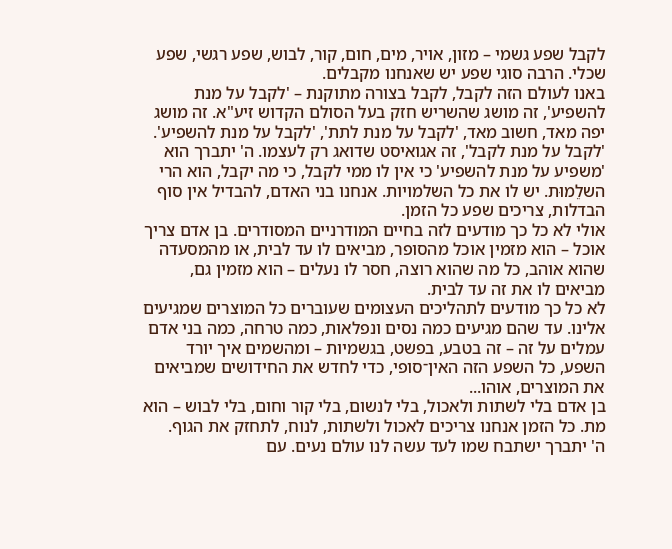לקבל שפע גשמי – מזון, אויר, מים, חום, קור, לבוש, שפע רגשי, שפע שכלי. הרבה סוגי שפע יש שאנחנו מקבלים.
באנו לעולם הזה לקבל, לקבל בצורה מתוקנת – 'לקבל על מנת להשפיע', זה מושג שהשריש חזק בעל הסולם הקדוש זיע"א. זה מושג יפה מאד, חשוב מאד, 'לקבל על מנת לתת', 'לקבל על מנת להשפיע'. 'לקבל על מנת לקבל', זה אגואיסט שדואג רק לעצמו. ה' יתברך הוא 'משפיע על מנת להשפיע' כי אין לו ממי לקבל, כי מה יקבל, הוא הרי השלֵמוּת. יש לו את כל השלמויות. אנחנו בני האדם, להבדיל אין סוף הבדלות, צריכים שפע כל הזמן.
אולי לא כל כך מודעים לזה בחיים המודרניים המסודרים. בן אדם צריך אוכל – הוא מזמין אוכל מהסופר, מביאים לו עד לבית, או מהמסעדה שהוא אוהב, כל מה שהוא רוצה, חסר לו נעלים – הוא מזמין גם, מביאים לו את זה עד לבית.
לא כל כך מודעים לתהליכים העצומים שעוברים כל המוצרים שמגיעים אלינו. עד שהם מגיעים כמה נסים ונפלאות, כמה טרחה, כמה בני אדם עמלים על זה – זה בטבע, בפשט, בגשמיות – ומהשמים איך יורד השפע, כל השפע הזה האין־סופי, כדי לחדש את החידושים שמביאים את המוצרים, אוהו...
בן אדם בלי לשתות ולאכול, בלי לנשום, בלי קור וחום, בלי לבוש – הוא מת. כל הזמן אנחנו צריכים לאכול ולשתות, לנוח, לתחזק את הגוף.
ה' יתברך ישתבח שמו לעד עשה לנו עולם נעים. עם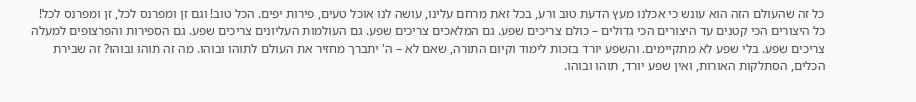כל זה שהעולם הזה הוא עונש כי אכלנו מעץ הדעת טוב ורע, בכל זאת מרחם עלינו, עושה לנו אוכל טעים, פירות יפים. הכל טוב! וגם זן ומפרנס לכל, זן ומפרנס לכל!
כל היצורים הכי קטנים עד היצורים הכי גדולים – כולם צריכים שפע. גם המלאכים צריכים שפע. גם העולמות העליונים צריכים שפע. גם הספירות והפרצופים למעלה צריכים שפע. בלי שפע לא מתקיימים. והשפע יורד בזכות לימוד וקיום התורה, שאם לא – ה' יתברך מחזיר את העולם לתוהו ובוהו. מה זה תוהו ובוהו? זה שבירת הכלים, הסתלקות האורות, ואין שפע יורד, תוהו ובוהו.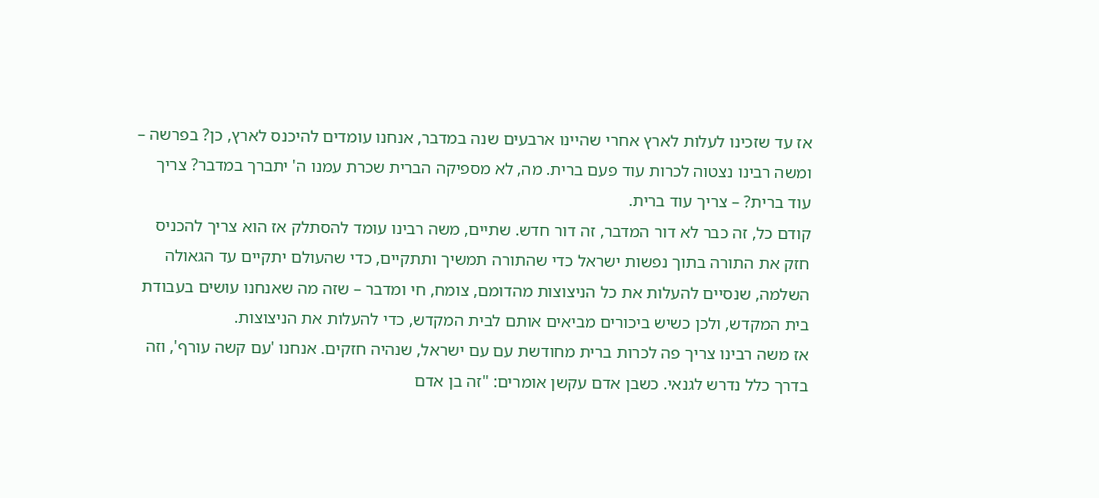אז עד שזכינו לעלות לארץ אחרי שהיינו ארבעים שנה במדבר, אנחנו עומדים להיכנס לארץ, כן? בפרשה – ומשה רבינו נצטוה לכרות עוד פעם ברית. מה, לא מספיקה הברית שכרת עמנו ה' יתברך במדבר? צריך עוד ברית? – צריך עוד ברית.
קודם כל, זה כבר לא דור המדבר, זה דור חדש. שתיים, משה רבינו עומד להסתלק אז הוא צריך להכניס חזק את התורה בתוך נפשות ישראל כדי שהתורה תמשיך ותתקיים, כדי שהעולם יתקיים עד הגאולה השלמה, שנסיים להעלות את כל הניצוצות מהדומם, צומח, חי ומדבר – שזה מה שאנחנו עושים בעבודת בית המקדש, ולכן כשיש ביכורים מביאים אותם לבית המקדש, כדי להעלות את הניצוצות.
אז משה רבינו צריך פה לכרות ברית מחודשת עם עם ישראל, שנהיה חזקים. אנחנו 'עם קשה עורף', וזה בדרך כלל נדרש לגנאי. כשבן אדם עקשן אומרים: "זה בן אדם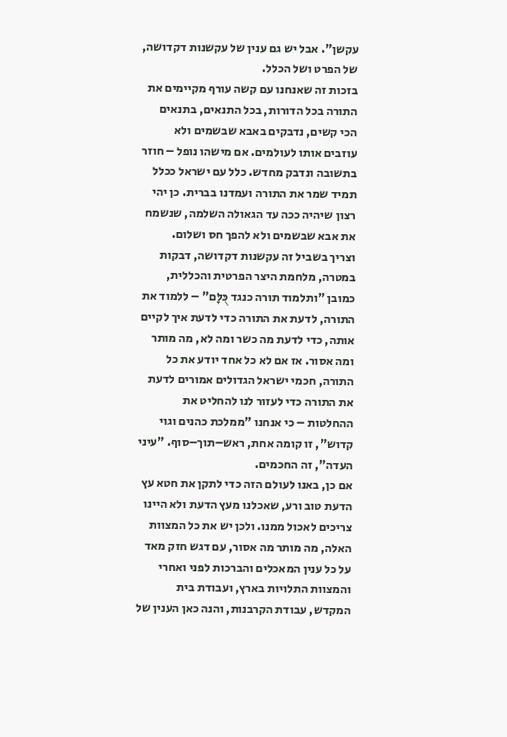עקשן". אבל יש גם ענין של עקשנות דקדושה, של הפרט ושל הכלל.
בזכות זה שאנחנו עם קשה עורף מקיימים את התורה בכל הדורות, בכל התנאים, בתנאים הכי קשים, נדבקים באבא שבשמים ולא עוזבים אותו לעולמים. אם מישהו נופל – חוזר בתשובה ונדבק מחדש. כלל עם ישראל ככלל תמיד שמר את התורה ועמדנו בברית. כן יהי רצון שיהיה ככה עד הגאולה השלמה, שנשמח את אבא שבשמים ולא להפך חס ושלום.
וצריך בשביל זה עקשנות דקדושה, דבקות במטרה, מלחמת היצר הפרטית והכללית, כמובן "ותלמוד תורה כנגד כֻּלָּם" – ללמוד את התורה, לדעת את התורה כדי לדעת איך לקיים אותה, כדי לדעת מה כשר ומה לא, מה מותר ומה אסור. אז אם לא כל אחד יודע את כל התורה, חכמי ישראל הגדולים אמורים לדעת את התורה כדי לעזור לנו להחליט את ההחלטות – כי אנחנו "ממלכת כהנים וגוי קדוש", זו קומה אחת, ראש–תוך–סוף. "עיני העדה", זה החכמים.
אם כן, באנו לעולם הזה כדי לתקן את חטא עץ הדעת טוב ורע, שאכלנו מעץ הדעת ולא היינו צריכים לאכול ממנו. ולכן יש את כל המצוות האלה, מה מותר מה אסור, עם דגש חזק מאד על כל ענין המאכלים והברכות לפני ואחרי והמצוות התלויות בארץ, ועבודת בית המקדש, עבודת הקרבנות, והנה כאן הענין של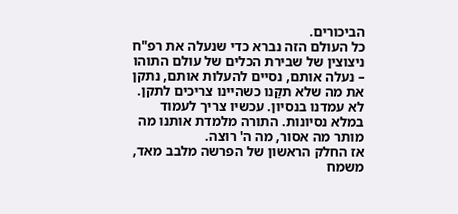הביכורים.
כל העולם הזה נברא כדי שנעלה את רפ"ח ניצוצין של שבירת הכלים של עולם התוהו – נעלה אותם, נסיים להעלות אותם, נתקן את מה שלא תקַּנו כשהיינו צריכים לתקן. לא עמדנו בנסיון. עכשיו צריך לעמוד במלא נסיונות. התורה מלמדת אותנו מה מותר מה אסור, מה ה' רוצה.
אז החלק הראשון של הפרשה מלבב מאד, משמח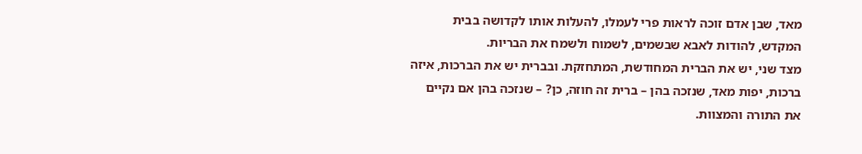מאד, שבן אדם זוכה לראות פרי לעמלו, להעלות אותו לקדושה בבית המקדש, להודות לאבא שבשמים, לשמוח ולשמח את הבריות.
מצד שני, יש את הברית המחודשת, המתחזקת. ובברית יש את הברכות, איזה ברכות, יפות מאד, שנזכה בהן – ברית זה חוזה, כן? – שנזכה בהן אם נקיים את התורה והמצוות.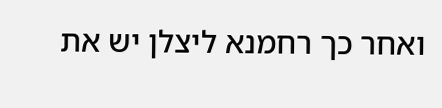ואחר כך רחמנא ליצלן יש את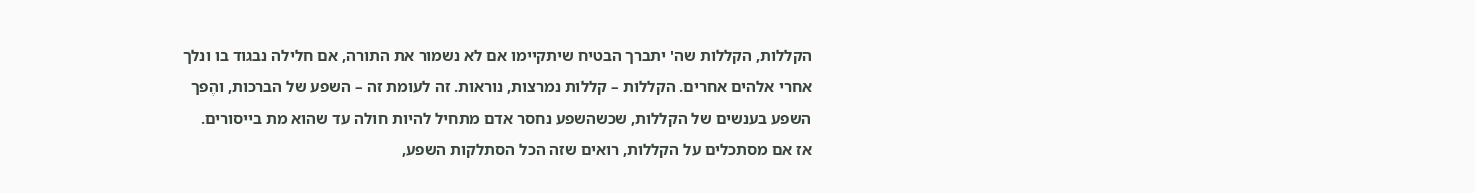הקללות, הקללות שה' יתברך הבטיח שיתקיימו אם לא נשמור את התורה, אם חלילה נבגוד בו ונלך אחרי אלהים אחרים. הקללות – קללות נמרצות, נוראות. זה לעומת זה – השפע של הברכות, והֶפך השפע בענשים של הקללות, שכשהשפע נחסר אדם מתחיל להיות חולה עד שהוא מת בייסורים.
אז אם מסתכלים על הקללות, רואים שזה הכל הסתלקות השפע,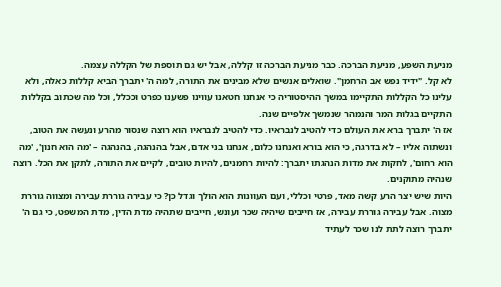מניעת השפע, מניעת הברכה. כבר מניעת הברכה זו קללה, אבל יש גם תוספת של הקללה עצמה.
לא קל. "ידיד נפש אב הרחמן". שואלים אנשים שלא מבינים את התורה, למה ה' יתברך הביא קללות כאלה, ולא עלינו כל הקללות התקיימו במשך ההיסטוריה כי אנחנו חטאנו עווינו פשענו כפרט וככלל, וכל מה שכתוב בקללות התקיים בגלות המר והנמהר שנמשך אלפיים שנה.
אז ה' יתברך ברא את העולם כדי להטיב לנבראיו. כדי להטיב לנבראיו הוא רוצה שנסור מהרע ונעשה את הטוב, ונשתוה אליו – לא בדרגה, כי הוא בורא ואנחנו כלום, אנחנו בני אדם, אבל בהנהגה, בהנהגה – 'מה הוא חנון', 'מה הוא רחום', לחקות את מדות הנהגתו יתברך: להיות רחמנים, להיות טובים, לקיים את התורה, לתקן את הכל. רוצה שנהיה מתוקנים.
היות שיש יצר הרע קשה מאד, פרטי וכללי, ועם העוונות הוא הולך וגדל כן? כי עבירה גוררת עבירה ומצווה גוררת מצוה. אבל עבירה גוררת עבירה, אז חייבים שיהיה שכר ועונש, חייבים שתהיה מדת הדין, מדת המשפט, כי גם ה' יתברך רוצה לתת לנו שכר לעתיד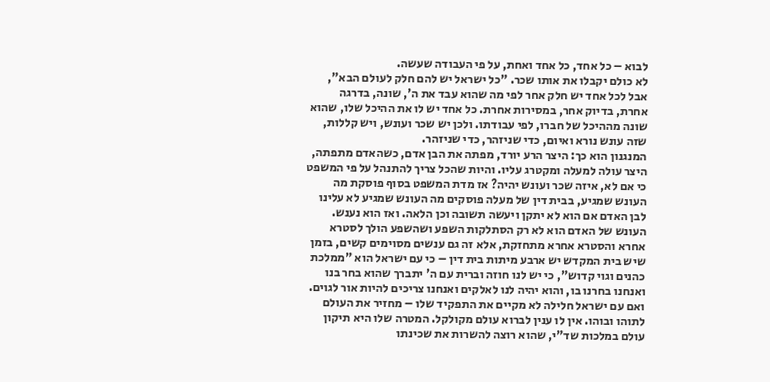לבוא – כל אחד, כל אחד ואחת, על פי העבודה שעשה.
לא כולם יקבלו את אותו שכר. "כל ישראל יש להם חלק לעולם הבא", אבל לכל אחד יש חלק אחר לפי מה שהוא עבד את ה', שונה, בדרגה אחרת, בדיוק אחר, במסירות אחרת. כל אחד יש לו את ההיכל שלו, שהוא שונה מההיכל של חברו, לפי עבודתו. ולכן יש שכר ועונש, ויש קללות, שזה עונש נורא ואיום, כדי שניזהר, כדי שניזהר.
המנגנון הוא כך: היצר הרע יורד, מפתה את הבן אדם, כשהאדם מתפתה, היצר עולה למעלה ומקטרג עליו. והיות שהכל צריך להתנהל על פי המשפט כי אם לא, איזה שכר ועונש יהיה? אז מדת המשפט בסוף פוסקת מה העונש שמגיע, בבית דין של מעלה פוסקים מה העונש שמגיע לא עלינו לבן האדם אם הוא לא יתקן ויעשה תשובה וכן הלאה. ואז הוא נענש.
העונש של האדם הוא לא רק הסתלקות השפע ושהשפע הולך לסטרא אחרא והסטרא אחרא מתחזקת, אלא זה גם ענשים מסוימים קשים, בזמן שיש בית המקדש יש ארבע מיתות בית דין – כי עם ישראל הוא "ממלכת כהנים וגוי קדוש", כי יש לנו חוזה וברית עם ה' יתברך שהוא בחר בנו ואנחנו בחרנו בו, והוא יהיה לנו לאלקים ואנחנו צריכים להיות אור לגוים.
ואם עם ישראל חלילה לא מקיים את התפקיד שלו – מחזיר את העולם לתוהו ובוהו. אין לו ענין לברוא עולם מקולקל. המטרה שלו היא תיקון עולם במלכות שד"י, שהוא רוצה להשרות את שכינתו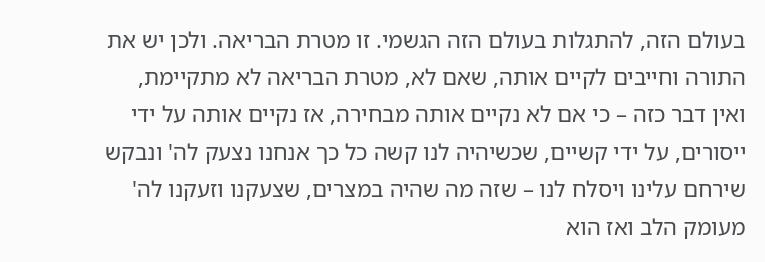בעולם הזה, להתגלות בעולם הזה הגשמי. זו מטרת הבריאה. ולכן יש את התורה וחייבים לקיים אותה, שאם לא, מטרת הבריאה לא מתקיימת, ואין דבר כזה – כי אם לא נקיים אותה מבחירה, אז נקיים אותה על ידי ייסורים, על ידי קשיים, שכשיהיה לנו קשה כל כך אנחנו נצעק לה' ונבקש שירחם עלינו ויסלח לנו – שזה מה שהיה במצרים, שצעקנו וזעקנו לה' מעומק הלב ואז הוא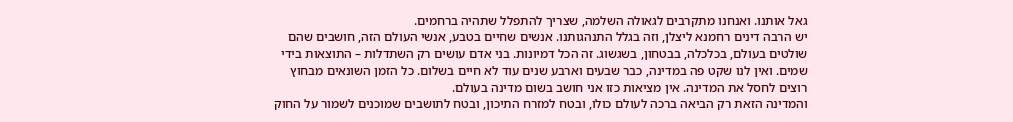גאל אותנו. ואנחנו מתקרבים לגאולה השלמה, שצריך להתפלל שתהיה ברחמים.
יש הרבה דינים רחמנא ליצלן, וזה בגלל התנהגותנו. אנשים שחיים בטבע, אנשי העולם הזה, חושבים שהם שולטים בעולם, בכלכלה, בבטחון, בשגשוג. זה הכל דמיונות. בני אדם עושים רק השתדלות – התוצאות בידי שמים. ואין לנו שקט פה במדינה, כבר שבעים וארבע שנים עוד לא חיים בשלום. כל הזמן השונאים מבחוץ רוצים לחסל את המדינה. אין מציאות כזו אני חושב בשום מדינה בעולם.
והמדינה הזאת רק הביאה ברכה לעולם כולו, ובטח למזרח התיכון, ובטח לתושבים שמוכנים לשמור על החוק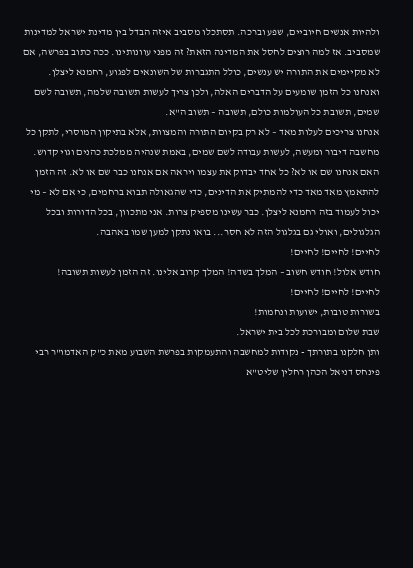ולהיות אנשים חיוביים, שפע וברכה. תסתכלו מסביב איזה הבדל בין מדינת ישראל למדינות שמסביב. אז למה רוצים לחסל את המדינה הזאת? זה מפני עוונותינו. ככה כתוב בפרשה, אם לא מקיימים את התורה יש ענשים, כולל התגברות של השונאים לפגוע, רחמנא ליצלן.
ואנחנו כל הזמן שומעים על הדברים האלה, ולכן צריך לעשות תשובה שלמה, תשובה לשם שמים, תשובת כל העולמות כולם, תשובה – תשוב ה"א.
אנחנו צריכים לעלות מאד – לא רק בקיום התורה והמצוות, אלא בתיקון המוסרי, לתקן כל מחשבה דיבור ומעשה, לעשות עבודה לשם שמים, באמת שנהיה ממלכת כהנים וגוי קדוש.
האם אנחנו שם או לא? כל אחד יבדוק את עצמו ויראה אם אנחנו כבר שם או לא. זה הזמן להתאמץ מאד מאד כדי להמתיק את הדינים, כדי שהגאולה תבוא ברחמים, כי אם לא – מי יכול לעמוד בזה רחמנא ליצלן. כבר עשינו מספיק צרות. אני מתכוון, בכל הדורות ובכל הגלגולים, ואולי גם בגלגול הזה לא חסר... בואו נתקן למען שמו באהבה.
לחיים! לחיים! לחיים!
חודש אלול! חודש חשוב – המלך בשדה! המלך קרוב אלינו. זה הזמן לעשות תשובה!
לחיים! לחיים! לחיים!
בשורות טובות, ישועות ונחמות!
שבת שלום ומבורכת לכל בית ישראל.
ותן חלקנו בתורתך - נקודות למחשבה והתעמקות בפרשת השבוע מאת כ"ק האדמו"ר רבי פינחס דניאל הכהן רחלין שליט"א